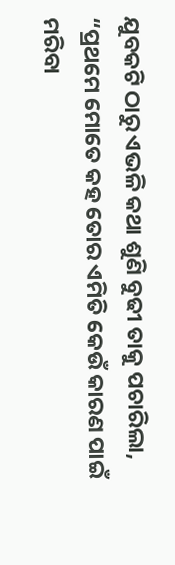ଯୁବକଟି ଠାରୁ ଏଭଳି କଥା ଶୁଣି ବୁଢୀ ତାକୁ ପଚାରିଲା, “ପ୍ରଥମେ ମୋତେ କହ ତୋର ଏମିତି କେଉଁ କାରଣ ପାଇଁ ମରିବା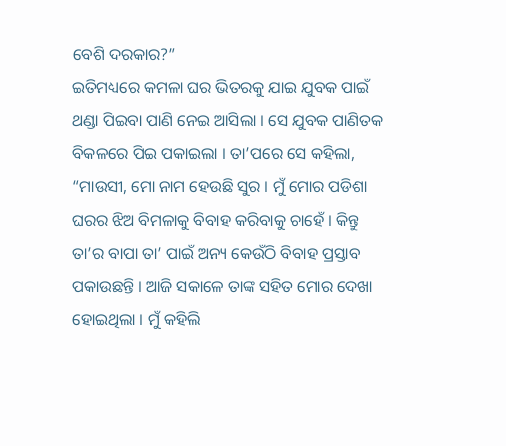ବେଶି ଦରକାର?”
ଇତିମଧ୍ୟରେ କମଳା ଘର ଭିତରକୁ ଯାଇ ଯୁବକ ପାଇଁ ଥଣ୍ଡା ପିଇବା ପାଣି ନେଇ ଆସିଲା । ସେ ଯୁବକ ପାଣିତକ ବିକଳରେ ପିଇ ପକାଇଲା । ତା’ପରେ ସେ କହିଲା, “ମାଉସୀ, ମୋ ନାମ ହେଉଛି ସୁର । ମୁଁ ମୋର ପଡିଶା ଘରର ଝିଅ ବିମଳାକୁ ବିବାହ କରିବାକୁ ଚାହେଁ । କିନ୍ତୁ ତା’ର ବାପା ତା’ ପାଇଁ ଅନ୍ୟ କେଉଁଠି ବିବାହ ପ୍ରସ୍ତାବ ପକାଉଛନ୍ତି । ଆଜି ସକାଳେ ତାଙ୍କ ସହିତ ମୋର ଦେଖା ହୋଇଥିଲା । ମୁଁ କହିଲି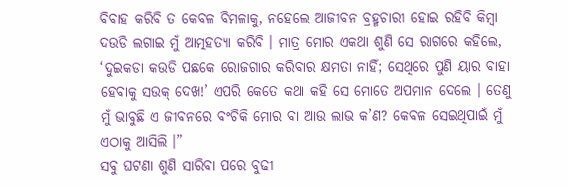ବିବାହ କରିବି ତ କେବଳ ବିମଳାକୁ, ନହେଲେ ଆଜୀବନ ବ୍ରହ୍ମଚାରୀ ହୋଇ ରହିବି କିମ୍ବା ଦଉଡି ଲଗାଇ ମୁଁ ଆତ୍ମହତ୍ୟା କରିବି । ମାତ୍ର ମୋର ଏକଥା ଶୁଣି ସେ ରାଗରେ କହିଲେ, ‘ଦୁଇକଡା କଉଡି ପଛକେ ରୋଜଗାର କରିବାର କ୍ଷମତା ନାହିଁ; ସେଥିରେ ପୁଣି ୟାର ବାହା ହେବାକୁ ସଉକ୍ ଦେଖ!’ ଏପରି କେତେ କଥା କହି ସେ ମୋତେ ଅପମାନ ଦେଲେ । ତେଣୁ ମୁଁ ଭାବୁଛି ଏ ଜୀବନରେ ବଂଚିକି ମୋର ବା ଆଉ ଲାଭ କ’ଣ? କେବଳ ସେଇଥିପାଇଁ ମୁଁ ଏଠାକୁ ଆସିଲି ।”
ସବୁ ଘଟଣା ଶୁଣି ସାରିବା ପରେ ବୁଢୀ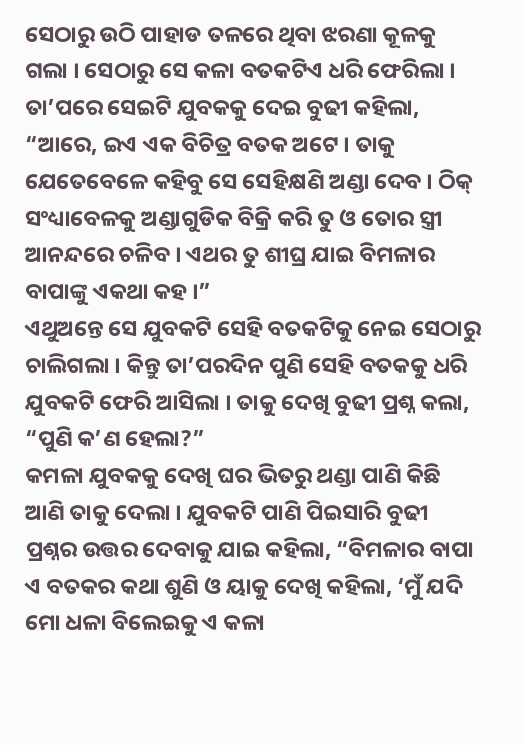ସେଠାରୁ ଉଠି ପାହାଡ ତଳରେ ଥିବା ଝରଣା କୂଳକୁ ଗଲା । ସେଠାରୁ ସେ କଳା ବତକଟିଏ ଧରି ଫେରିଲା । ତା’ପରେ ସେଇଟି ଯୁବକକୁ ଦେଇ ବୁଢୀ କହିଲା, “ଆରେ, ଇଏ ଏକ ବିଚିତ୍ର ବତକ ଅଟେ । ତାକୁ ଯେତେବେଳେ କହିବୁ ସେ ସେହିକ୍ଷଣି ଅଣ୍ଡା ଦେବ । ଠିକ୍ ସଂଧ୍ୟାବେଳକୁ ଅଣ୍ଡାଗୁଡିକ ବିକ୍ରି କରି ତୁ ଓ ତୋର ସ୍ତ୍ରୀ ଆନନ୍ଦରେ ଚଳିବ । ଏଥର ତୁ ଶୀଘ୍ର ଯାଇ ବିମଳାର ବାପାଙ୍କୁ ଏକଥା କହ ।”
ଏଥୁଅନ୍ତେ ସେ ଯୁବକଟି ସେହି ବତକଟିକୁ ନେଇ ସେଠାରୁ ଚାଲିଗଲା । କିନ୍ତୁ ତା’ପରଦିନ ପୁଣି ସେହି ବତକକୁ ଧରି ଯୁବକଟି ଫେରି ଆସିଲା । ତାକୁ ଦେଖି ବୁଢୀ ପ୍ରଶ୍ନ କଲା, “ପୁଣି କ’ଣ ହେଲା?”
କମଳା ଯୁବକକୁ ଦେଖି ଘର ଭିତରୁ ଥଣ୍ଡା ପାଣି କିଛି ଆଣି ତାକୁ ଦେଲା । ଯୁବକଟି ପାଣି ପିଇସାରି ବୁଢୀ ପ୍ରଶ୍ନର ଉତ୍ତର ଦେବାକୁ ଯାଇ କହିଲା, “ବିମଳାର ବାପା ଏ ବତକର କଥା ଶୁଣି ଓ ୟାକୁ ଦେଖି କହିଲା, ‘ମୁଁ ଯଦି ମୋ ଧଳା ବିଲେଇକୁ ଏ କଳା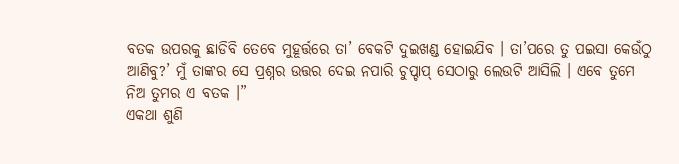ବତକ ଉପରକୁ ଛାଡିବି ତେବେ ମୁହୂର୍ତ୍ତରେ ତା’ ବେକଟି ଦୁଇଖଣ୍ଡ ହୋଇଯିବ । ତା’ପରେ ତୁ ପଇସା କେଉଁଠୁ ଆଣିବୁ?’ ମୁଁ ତାଙ୍କର ସେ ପ୍ରଶ୍ନର ଉତ୍ତର ଦେଇ ନପାରି ଚୁପ୍ଚାପ୍ ସେଠାରୁ ଲେଉଟି ଆସିଲି । ଏବେ ତୁମେ ନିଅ ତୁମର ଏ ବତକ ।”
ଏକଥା ଶୁଣି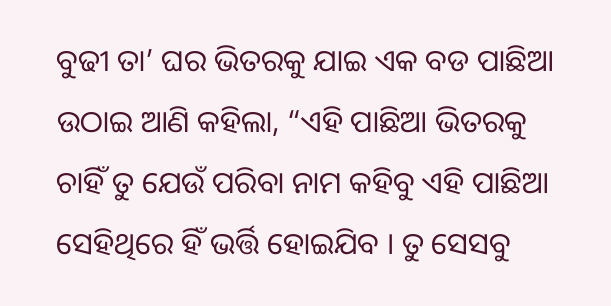ବୁଢୀ ତା’ ଘର ଭିତରକୁ ଯାଇ ଏକ ବଡ ପାଛିଆ ଉଠାଇ ଆଣି କହିଲା, “ଏହି ପାଛିଆ ଭିତରକୁ ଚାହିଁ ତୁ ଯେଉଁ ପରିବା ନାମ କହିବୁ ଏହି ପାଛିଆ ସେହିଥିରେ ହିଁ ଭର୍ତ୍ତି ହୋଇଯିବ । ତୁ ସେସବୁ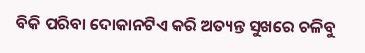ବିକି ପରିବା ଦୋକାନଟିଏ କରି ଅତ୍ୟନ୍ତ ସୁଖରେ ଚଳିବୁ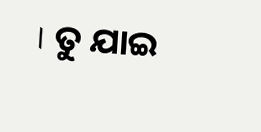। ତୁ ଯାଇ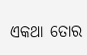ଏକଥା ତୋର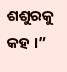ଶଶୁରକୁ କହ ।”